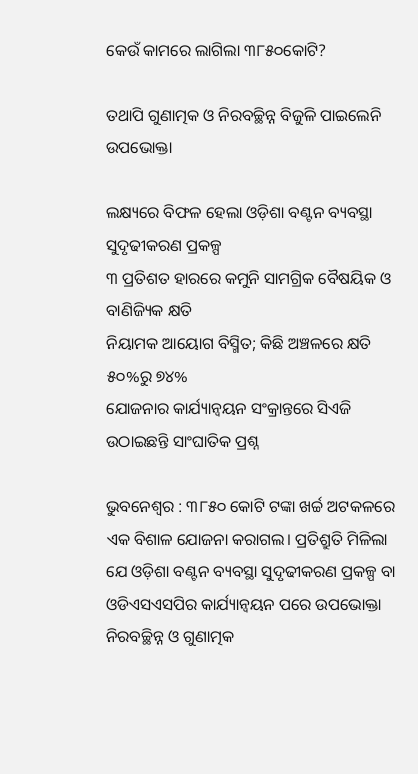କେଉଁ କାମରେ ଲାଗିଲା ୩୮୫୦କୋଟି?

ତଥାପି ଗୁଣାତ୍ମକ ଓ ନିରବଚ୍ଛିନ୍ନ ବିଜୁଳି ପାଇଲେନି ଉପଭୋକ୍ତା

ଲକ୍ଷ୍ୟରେ ବିଫଳ ହେଲା ଓଡ଼ିଶା ବଣ୍ଟନ ବ୍ୟବସ୍ଥା ସୁଦୃଢୀକରଣ ପ୍ରକଳ୍ପ
୩ ପ୍ରତିଶତ ହାରରେ କମୁନି ସାମଗ୍ରିକ ବୈଷୟିକ ଓ ବାଣିଜ୍ୟିକ କ୍ଷତି
ନିୟାମକ ଆୟୋଗ ବିସ୍ମିତ; କିଛି ଅଞ୍ଚଳରେ କ୍ଷତି ୫୦%ରୁ ୭୪%
ଯୋଜନାର କାର୍ଯ୍ୟାନ୍ବୟନ ସଂକ୍ରାନ୍ତରେ ସିଏଜି ଉଠାଇଛନ୍ତି ସାଂଘାତିକ ପ୍ରଶ୍ନ

ଭୁବନେଶ୍ୱର : ୩୮୫୦ କୋଟି ଟଙ୍କା ଖର୍ଚ୍ଚ ଅଟକଳରେ ଏକ ବିଶାଳ ଯୋଜନା କରାଗଲ। ପ୍ରତିଶ୍ରୁତି ମିଳିଲା ଯେ ଓଡ଼ିଶା ବଣ୍ଟନ ବ୍ୟବସ୍ଥା ସୁଦୃଢୀକରଣ ପ୍ରକଳ୍ପ ବା ଓଡିଏସଏସପିର କାର୍ଯ୍ୟାନ୍ବୟନ ପରେ ଉପଭୋକ୍ତା ନିରବଚ୍ଛିନ୍ନ ଓ ଗୁଣାତ୍ମକ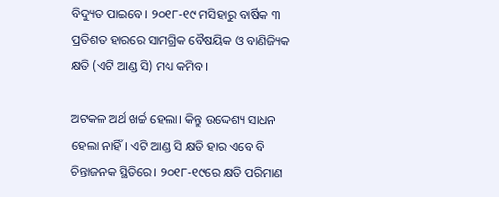ବିଦ୍ୟୁତ ପାଇବେ। ୨୦୧୮-୧୯ ମସିହାରୁ ବାର୍ଷିକ ୩ ପ୍ରତିଶତ ହାରରେ ସାମଗ୍ରିକ ବୈଷୟିକ ଓ ବାଣିଜ୍ୟିକ କ୍ଷତି (ଏଟି ଆଣ୍ଡ ସି) ମଧ୍ୟ କମିବ।

ଅଟକଳ ଅର୍ଥ ଖର୍ଚ୍ଚ ହେଲା। କିନ୍ତୁ ଉଦ୍ଦେଶ୍ୟ ସାଧନ ହେଲା ନାହିଁ। ଏଟି ଆଣ୍ଡ ସି କ୍ଷତି ହାର ଏବେ ବି ଚିନ୍ତାଜନକ ସ୍ଥିତିରେ। ୨୦୧୮-୧୯ରେ କ୍ଷତି ପରିମାଣ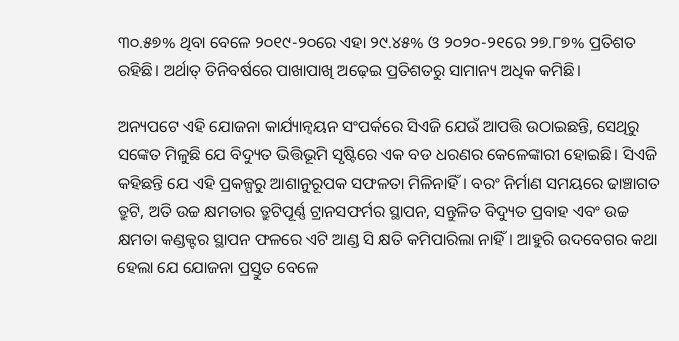୩୦.୫୭% ଥିବା ବେଳେ ୨୦୧୯-୨୦ରେ ଏହା ୨୯.୪୫% ଓ ୨୦୨୦-୨୧ରେ ୨୭.୮୭% ପ୍ରତିଶତ ରହିଛି। ଅର୍ଥାତ୍ ତିନିବର୍ଷରେ ପାଖାପାଖି ଅଢ଼େଇ ପ୍ରତିଶତରୁ ସାମାନ୍ୟ ଅଧିକ କମିଛି।

ଅନ୍ୟପଟେ ଏହି ଯୋଜନା କାର୍ଯ୍ୟାନ୍ବୟନ ସଂପର୍କରେ ସିଏଜି ଯେଉଁ ଆପତ୍ତି ଉଠାଇଛନ୍ତି, ସେଥିରୁ ସଙ୍କେତ ମିଳୁଛି ଯେ ବିଦ୍ୟୁତ ଭିତ୍ତିଭୂମି ସୃଷ୍ଟିରେ ଏକ ବଡ ଧରଣର କେଳେଙ୍କାରୀ ହୋଇଛି। ସିଏଜି କହିଛନ୍ତି ଯେ ଏହି ପ୍ରକଳ୍ପରୁ ଆଶାନୁରୂପକ ସଫଳତା ମିଳିନାହିଁ। ବରଂ ନିର୍ମାଣ ସମୟରେ ଢାଞ୍ଚାଗତ ତ୍ରୁଟି, ଅତି ଉଚ୍ଚ କ୍ଷମତାର ତ୍ରୁଟିପୂର୍ଣ୍ଣ ଟ୍ରାନସଫର୍ମର ସ୍ଥାପନ, ସନ୍ତୁଳିତ ବିଦ୍ୟୁତ ପ୍ରବାହ ଏବଂ ଉଚ୍ଚ କ୍ଷମତା କଣ୍ଡକ୍ଟର ସ୍ଥାପନ ଫଳରେ ଏଟି ଆଣ୍ଡ ସି କ୍ଷତି କମିପାରିଲା ନାହିଁ। ଆହୁରି ଉଦବେଗର କଥା ହେଲା ଯେ ଯୋଜନା ପ୍ରସ୍ତୁତ ବେଳେ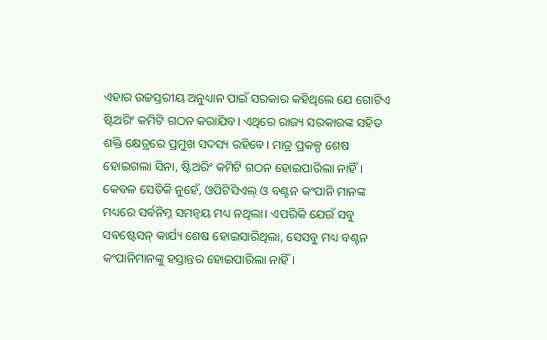ଏହାର ଉଚ୍ଚସ୍ତରୀୟ ଅନୁଧ୍ୟାନ ପାଇଁ ସରକାର କହିଥିଲେ ଯେ ଗୋଟିଏ ଷ୍ଟିଅରିଂ କମିଟି ଗଠନ କରାଯିବ। ଏଥିରେ ରାଜ୍ୟ ସରକାରଙ୍କ ସହିତ ଶକ୍ତି କ୍ଷେତ୍ରରେ ପ୍ରମୁଖ ସଦସ୍ୟ ରହିବେ। ମାତ୍ର ପ୍ରକଳ୍ପ ଶେଷ ହୋଇଗଲା ସିନା, ଷ୍ଟିଅରିଂ କମିଟି ଗଠନ ହୋଇପାରିଲା ନାହିଁ। କେବଳ ସେତିକି ନୁହେଁ, ଓପିଟିସିଏଲ୍ ଓ ବଣ୍ଟନ କଂପାନି ମାନଙ୍କ ମଧ୍ୟରେ ସର୍ବନିମ୍ନ ସମନ୍ବୟ ମଧ୍ୟ ନଥିଲା। ଏପରିକି ଯେଉଁ ସବୁ ସବଷ୍ଟେସନ୍ କାର୍ଯ୍ୟ ଶେଷ ହୋଇସାରିଥିଲା, ସେସବୁ ମଧ୍ୟ ବଣ୍ଟନ କଂପାନିମାନଙ୍କୁ ହସ୍ତାନ୍ତର ହୋଇପାରିଲା ନାହିଁ।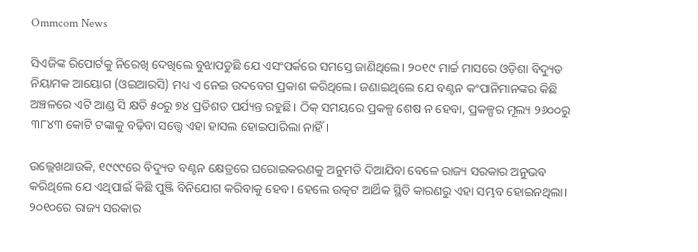Ommcom News

ସିଏଜିଙ୍କ ରିପୋର୍ଟକୁ ନିରେଖି ଦେଖିଲେ ବୁଝାପଡୁଛି ଯେ ଏସଂପର୍କରେ ସମସ୍ତେ ଜାଣିଥିଲେ। ୨୦୧୯ ମାର୍ଚ୍ଚ ମାସରେ ଓଡ଼ିଶା ବିଦ୍ୟୁତ ନିୟାମକ ଆୟୋଗ (ଓଇଆରସି) ମଧ୍ୟ ଏ ନେଇ ଉଦବେଗ ପ୍ରକାଶ କରିଥିଲେ। ଜଣାଇଥିଲେ ଯେ ବଣ୍ଟନ କଂପାନିମାନଙ୍କର କିଛି ଅଞ୍ଚଳରେ ଏଟି ଆଣ୍ଡ ସି କ୍ଷତି ୫୦ରୁ ୭୪ ପ୍ରତିଶତ ପର୍ଯ୍ୟନ୍ତ ରହୁଛି। ଠିକ୍ ସମୟରେ ପ୍ରକଳ୍ପ ଶେଷ ନ ହେବା, ପ୍ରକଳ୍ପର ମୂଲ୍ୟ ୨୬୦୦ରୁ ୩୮୪୩ କୋଟି ଟଙ୍କାକୁ ବଢ଼ିବା ସତ୍ତ୍ବେ ଏହା ହାସଲ ହୋଇପାରିଲା ନାହିଁ।

ଉଲ୍ଲେଖଥାଉକି, ୧୯୯୯ରେ ବିଦ୍ୟୁତ ବଣ୍ଟନ କ୍ଷେତ୍ରରେ ଘରୋଇକରଣକୁ ଅନୁମତି ଦିଆଯିବା ବେଳେ ରାଜ୍ୟ ସରକାର ଅନୁଭବ କରିଥିଲେ ଯେ ଏଥିପାଇଁ କିଛି ପୁଞ୍ଜି ବିନିଯୋଗ କରିବାକୁ ହେବ। ହେଲେ ଉତ୍କଟ ଆର୍ଥିକ ସ୍ଥିତି କାରଣରୁ ଏହା ସମ୍ଭବ ହୋଇନଥିଲା। ୨୦୧୦ରେ ରାଜ୍ୟ ସରକାର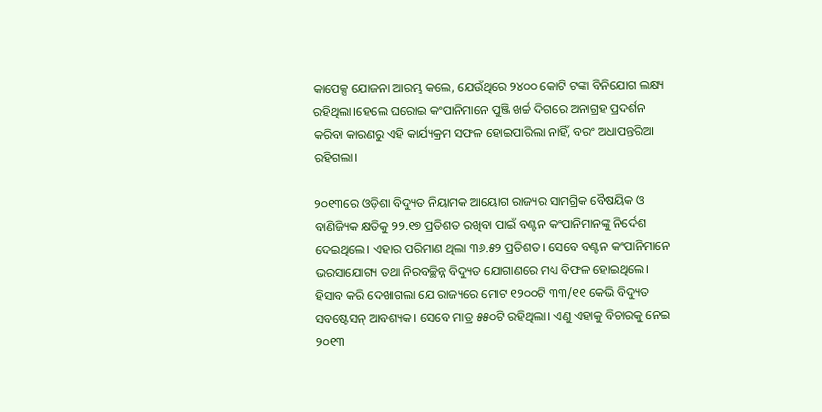କାପେକ୍ସ ଯୋଜନା ଆରମ୍ଭ କଲେ, ଯେଉଁଥିରେ ୨୪୦୦ କୋଟି ଟଙ୍କା ବିନିଯୋଗ ଲକ୍ଷ୍ୟ ରହିଥିଲା।ହେଲେ ଘରୋଇ କଂପାନିମାନେ ପୁଞ୍ଜି ଖର୍ଚ୍ଚ ଦିଗରେ ଅନାଗ୍ରହ ପ୍ରଦର୍ଶନ କରିବା କାରଣରୁ ଏହି କାର୍ଯ୍ୟକ୍ରମ ସଫଳ ହୋଇପାରିଲା ନାହିଁ, ବରଂ ଅଧାପନ୍ତରିଆ ରହିଗଲା।

୨୦୧୩ରେ ଓଡ଼ିଶା ବିଦ୍ୟୁତ ନିୟାମକ ଆୟୋଗ ରାଜ୍ୟର ସାମଗ୍ରିକ ବୈଷୟିକ ଓ ବାଣିଜ୍ୟିକ କ୍ଷତିକୁ ୨୨.୧୭ ପ୍ରତିଶତ ରଖିବା ପାଇଁ ବଣ୍ଟନ କଂପାନିମାନଙ୍କୁ ନିର୍ଦେଶ ଦେଇଥିଲେ। ଏହାର ପରିମାଣ ଥିଲା ୩୬.୫୨ ପ୍ରତିଶତ। ସେବେ ବଣ୍ଟନ କଂପାନିମାନେ ଭରସାଯୋଗ୍ୟ ତଥା ନିରବଚ୍ଛିନ୍ନ ବିଦ୍ୟୁତ ଯୋଗାଣରେ ମଧ୍ୟ ବିଫଳ ହୋଇଥିଲେ।
ହିସାବ କରି ଦେଖାଗଲା ଯେ ରାଜ୍ୟରେ ମୋଟ ୧୨୦୦ଟି ୩୩/୧୧ କେଭି ବିଦ୍ୟୁତ ସବଷ୍ଟେସନ୍ ଆବଶ୍ୟକ। ସେବେ ମାତ୍ର ୫୫୦ଟି ରହିଥିଲା। ଏଣୁ ଏହାକୁ ବିଚାରକୁ ନେଇ ୨୦୧୩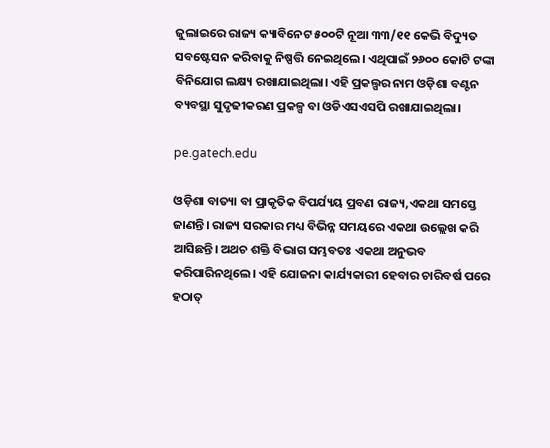ଜୁଲାଇରେ ରାଜ୍ୟ କ୍ୟାବିନେଟ ୫୦୦ଟି ନୂଆ ୩୩/୧୧ କେଭି ବିଦ୍ୟୁତ ସବଷ୍ଟେସନ କରିବାକୁ ନିଷ୍ପତ୍ତି ନେଇଥିଲେ। ଏଥିପାଇଁ ୨୬୦୦ କୋଟି ଟଙ୍କା ବିନିଯୋଗ ଲକ୍ଷ୍ୟ ରଖାଯାଇଥିଲା। ଏହି ପ୍ରକଲ୍ପର ନାମ ଓଡ଼ିଶା ବଣ୍ଟନ ବ୍ୟବସ୍ଥା ସୁଦୃଢୀକରଣ ପ୍ରକଳ୍ପ ବା ଓଡିଏସଏସପି ରଖାଯାଇଥିଲା।

pe.gatech.edu

ଓଡ଼ିଶା ବାତ୍ୟା ବା ପ୍ରାକୃତିକ ବିପର୍ଯ୍ୟୟ ପ୍ରବଣ ରାଜ୍ୟ,ଏକଥା ସମସ୍ତେ ଜାଣନ୍ତି। ରାଜ୍ୟ ସରକାର ମଧ୍ୟ ବିଭିନ୍ନ ସମୟରେ ଏକଥା ଉଲ୍ଲେଖ କରି ଆସିଛନ୍ତି। ଅଥଚ ଶକ୍ତି ବିଭାଗ ସମ୍ଭବତଃ ଏକଥା ଅନୁଭବ କରିପାରିନଥିଲେ। ଏହି ଯୋଜନା କାର୍ଯ୍ୟକାରୀ ହେବାର ଚାରିବର୍ଷ ପରେ ହଠାତ୍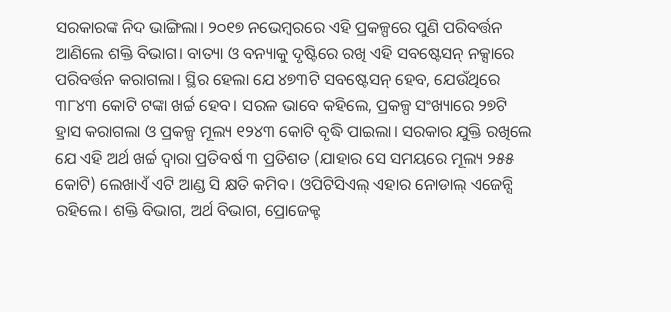ସରକାରଙ୍କ ନିଦ ଭାଙ୍ଗିଲା। ୨୦୧୭ ନଭେମ୍ବରରେ ଏହି ପ୍ରକଳ୍ପରେ ପୁଣି ପରିବର୍ତ୍ତନ ଆଣିଲେ ଶକ୍ତି ବିଭାଗ। ବାତ୍ୟା ଓ ବନ୍ୟାକୁ ଦୃଷ୍ଟିରେ ରଖି ଏହି ସବଷ୍ଟେସନ୍ ନକ୍ସାରେ ପରିବର୍ତ୍ତନ କରାଗଲା। ସ୍ଥିର ହେଲା ଯେ ୪୭୩ଟି ସବଷ୍ଟେସନ୍ ହେବ, ଯେଉଁଥିରେ ୩୮୪୩ କୋଟି ଟଙ୍କା ଖର୍ଚ୍ଚ ହେବ। ସରଳ ଭାବେ କହିଲେ, ପ୍ରକଳ୍ପ ସଂଖ୍ୟାରେ ୨୭ଟି ହ୍ରାସ କରାଗଲା ଓ ପ୍ରକଳ୍ପ ମୂଲ୍ୟ ୧୨୪୩ କୋଟି ବୃଦ୍ଧି ପାଇଲା। ସରକାର ଯୁକ୍ତି ରଖିଲେ ଯେ ଏହି ଅର୍ଥ ଖର୍ଚ୍ଚ ଦ୍ବାରା ପ୍ରତିବର୍ଷ ୩ ପ୍ରତିଶତ (ଯାହାର ସେ ସମୟରେ ମୂଲ୍ୟ ୨୫୫ କୋଟି) ଲେଖାଏଁ ଏଟି ଆଣ୍ଡ ସି କ୍ଷତି କମିବ। ଓପିଟିସିଏଲ୍ ଏହାର ନୋଡାଲ୍ ଏଜେନ୍ସି ରହିଲେ। ଶକ୍ତି ବିଭାଗ, ଅର୍ଥ ବିଭାଗ, ପ୍ରୋଜେକ୍ଟ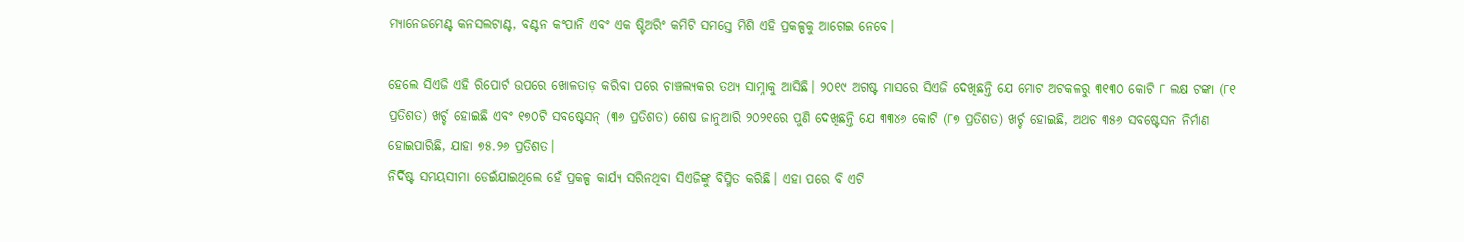ମ୍ୟାନେଜମେଣ୍ଟ କନସଲଟାଣ୍ଟ, ବଣ୍ଟନ କଂପାନି ଏବଂ ଏକ ଷ୍ଟିଅରିଂ କମିଟି ସମସ୍ତେ ମିଶି ଏହି ପ୍ରକଳ୍ପକୁ ଆଗେଇ ନେବେ।

ହେଲେ ସିଏଜି ଏହି ରିପୋର୍ଟ ଉପରେ ଖୋଳତାଡ଼ କରିବା ପରେ ଚାଞ୍ଚଲ୍ୟକର ତଥ୍ୟ ସାମ୍ନାକୁ ଆସିଛି। ୨୦୧୯ ଅଗଷ୍ଟ ମାସରେ ସିଏଜି ଦେଖିଛନ୍ତି ଯେ ମୋଟ ଅଟକଳରୁ ୩୧୩୦ କୋଟି ୮ ଲକ୍ଷ ଟଙ୍କା (୮୧ ପ୍ରତିଶତ) ଖର୍ଚ୍ଚ ହୋଇଛି ଏବଂ ୧୭୦ଟି ସବଷ୍ଟେସନ୍ (୩୬ ପ୍ରତିଶତ) ଶେଷ ଜାନୁଆରି ୨୦୨୧ରେ ପୁଣି ଦେଖିଛନ୍ତି ଯେ ୩୩୪୬ କୋଟି (୮୭ ପ୍ରତିଶତ) ଖର୍ଚ୍ଚ ହୋଇଛି, ଅଥଚ ୩୫୬ ସବଷ୍ଟେସନ ନିର୍ମାଣ ହୋଇପାରିଛି, ଯାହା ୭୫.୨୬ ପ୍ରତିଶତ।
ନିର୍ଦିଷ୍ଟ ସମୟସୀମା ଡେଇଁଯାଇଥିଲେ ହେଁ ପ୍ରକଳ୍ପ କାର୍ଯ୍ୟ ସରିନଥିବା ସିଏଜିଙ୍କୁ ବିସ୍ମିତ କରିଛି। ଏହା ପରେ ବି ଏଟି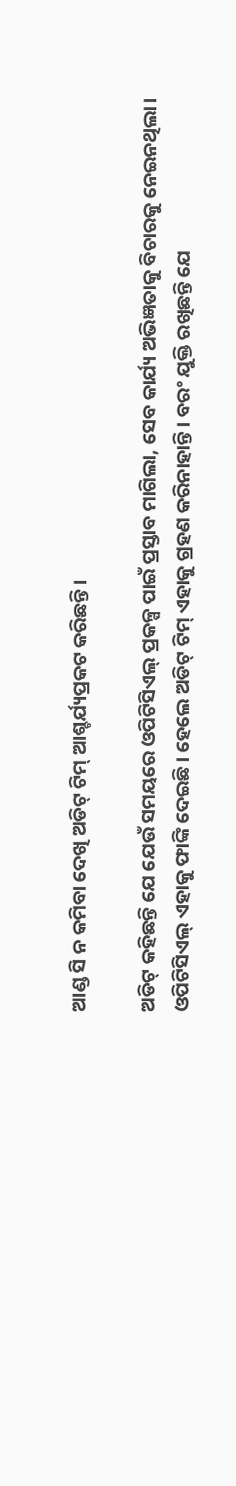ଆଣ୍ଡ ସି ନ କମିବା ଦେଖି ଅଡିଟ୍ ଟିମ୍ ଆଶ୍ଚର୍ଯ୍ୟପ୍ରକଟ କରିଛନ୍ତି।

ଅଡିଟ୍ କହିଛନ୍ତି ଯେ ଯେଉଁ ସମୟରେ ଓପିଟିସିଏଲ୍ ପ୍ରକଳ୍ପ ପାଇଁ ପ୍ରସ୍ତାବ ମାଗିଲା, ସେବ କାର୍ଯ୍ୟ ଅଭିଜ୍ଞତାକୁ ବିଚାରକୁ ନେଇନଥିଲା। ଓପିଟିସିଏଲ୍ ଏହାକୁ ଫାଙ୍କି ଦେଇଛି। ହେଲେ ଅଡିଟ୍ ଟିମ୍ ଏହାକୁ ଗ୍ରହଣ କରିନାହାନ୍ତି। ବରଂ ଯୁକ୍ତି ରଖିଛନ୍ତି ଯେ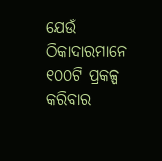ଯେଉଁ ଠିକାଦାରମାନେ ୧୦୦ଟି ପ୍ରକଳ୍ପ କରିବାର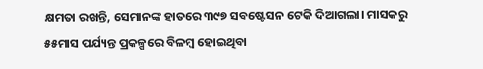କ୍ଷମତା ରଖନ୍ତି, ସେମାନଙ୍କ ହାତରେ ୩୯୭ ସବଷ୍ଟେସନ ଟେକି ଦିଆଗଲା। ମାସକରୁ ୫୫ମାସ ପର୍ଯ୍ୟନ୍ତ ପ୍ରକଳ୍ପରେ ବିଳମ୍ବ ହୋଇଥିବା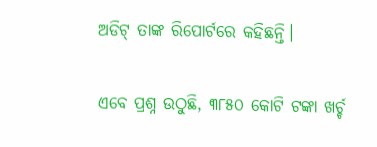ଅଡିଟ୍ ତାଙ୍କ ରିପୋର୍ଟରେ କହିଛନ୍ତି।

ଏବେ ପ୍ରଶ୍ନ ଉଠୁଛି, ୩୮୫୦ କୋଟି ଟଙ୍କା ଖର୍ଚ୍ଚ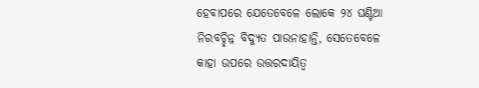ହେବାପରେ ଯେତେବେଳେ ଲୋକେ ୨୪ ଘଣ୍ଟିଆ ନିରବଚ୍ଛିନ୍ନ ବିଦ୍ୟୁତ ପାଉନାହାନ୍ତି, ସେତେବେଳେ କାହା ଉପରେ ଉତ୍ତରଦାୟିତ୍ବ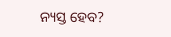ନ୍ୟସ୍ତ ହେବ?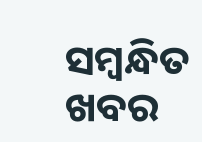ସମ୍ବନ୍ଧିତ ଖବର